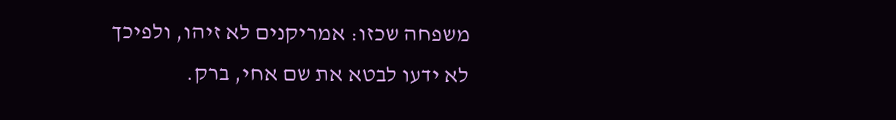משפחה שכזו: אמריקנים לא זיהו, ולפיכך לא ידעו לבטא את שם אחי, ברק.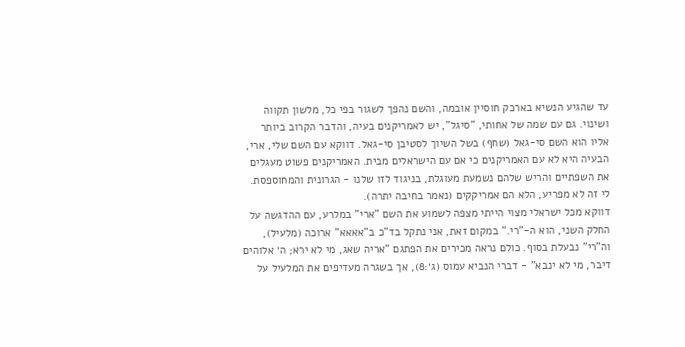עד שהגיע הנשיא בארכק חוסיין אובמה, והשם נהפך לשגור בפי כל, מלשון תקווה ושינוי. גם עם שמה של אחותי, "סיגל", יש לאמריקנים בעיה, והדבר הקרוב ביותר אליו הוא השם סי-גאל (שחף) בשל השיוך לסטיבן סי-גאל. דווקא עם השם שלי, ארי, הבעיה היא לא עם האמריקנים כי אם עם הישראלים מבית. האמריקנים פשוט מעגלים את השפתיים והריש שלהם נשמעת מעוגלת, בניגוד לזו שלנו - הגרונית והמחוספסת. לי זה לא מפריע, הלא הם אמריקקים (נאמר בחיבה יתרה).
דווקא מכל ישראלי מצוי הייתי מצפה לשמוע את השם "ארי" במלרע, עם ההדגשה על החלק השני, הוא ה-"רי." במקום זאת, אני נתקל בד"כ ב"אאאא" ארוכה (מלעיל), וה"רי" נבעלת בסוף. כולם נראה מכירים את הפתגם "אריה שאג, מי לא ירא; ה׳ אלוהים דיבר, מי לא ינבא" - דברי הנביא עמוס (ג׳:8), אך בשגרה מעדיפים את המלעיל על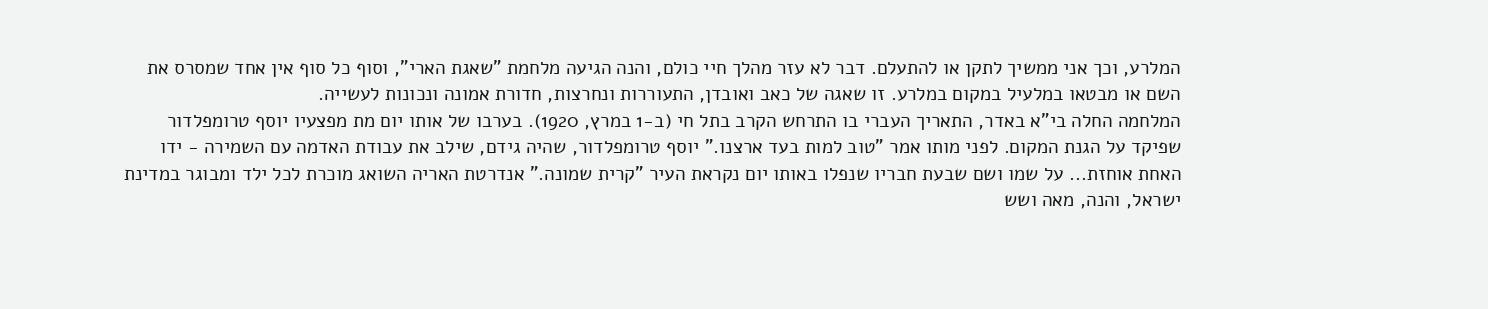המלרע, וכך אני ממשיך לתקן או להתעלם. דבר לא עזר מהלך חיי כולם, והנה הגיעה מלחמת "שאגת הארי", וסוף כל סוף אין אחד שמסרס את השם או מבטאו במלעיל במקום במלרע. זו שאגה של כאב ואובדן, התעוררות ונחרצות, חדורת אמונה ונכונות לעשייה.
המלחמה החלה בי"א באדר, התאריך העברי בו התרחש הקרב בתל חי (ב-1 במרץ, 1920). בערבו של אותו יום מת מפצעיו יוסף טרומפלדור שפיקד על הגנת המקום. לפני מותו אמר "טוב למות בעד ארצנו." יוסף טרומפלדור, שהיה גידם, שילב את עבודת האדמה עם השמירה - ידו האחת אוחזת... על שמו ושם שבעת חבריו שנפלו באותו יום נקראת העיר "קרית שמונה." אנדרטת האריה השואג מוכרת לכל ילד ומבוגר במדינת ישראל, והנה, מאה ושש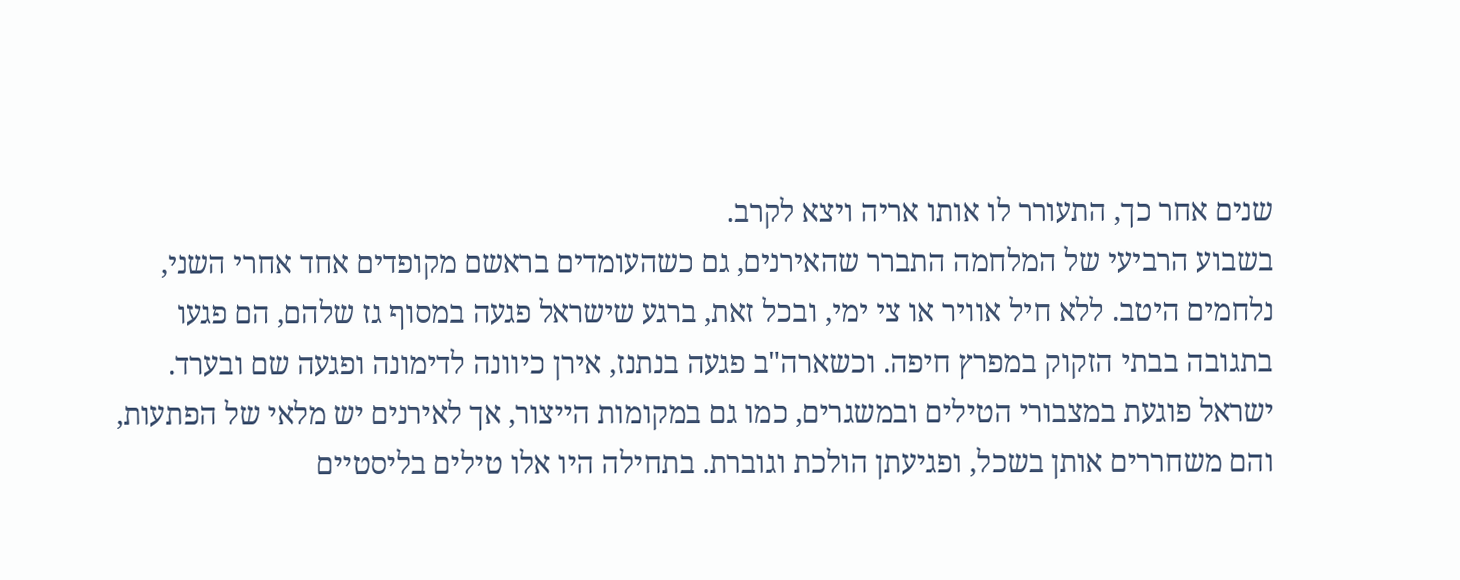שנים אחר כך, התעורר לו אותו אריה ויצא לקרב.
בשבוע הרביעי של המלחמה התברר שהאירנים, גם כשהעומדים בראשם מקופדים אחד אחרי השני, נלחמים היטב. ללא חיל אוויר או צי ימי, ובכל זאת, ברגע שישראל פגעה במסוף גז שלהם, הם פגעו בתגובה בבתי הזקוק במפרץ חיפה. וכשארה"ב פגעה בנתנז, אירן כיוונה לדימונה ופגעה שם ובערד. ישראל פוגעת במצבורי הטילים ובמשגרים, כמו גם במקומות הייצור, אך לאירנים יש מלאי של הפתעות, והם משחררים אותן בשכל, ופגיעתן הולכת וגוברת. בתחילה היו אלו טילים בליסטיים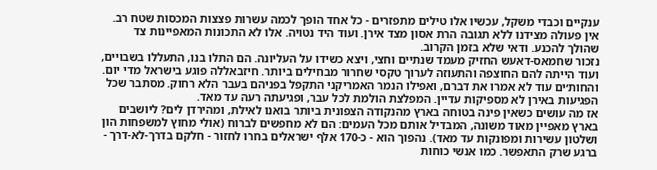ענקיים וכבדי משקל, עכשיו אלו טילים מתפזרים - כל אחד הופך לכמה עשרות פצצות המכסות שטח רב. אין פעולה מצידנו ללא תגובה הרת אסון מצד אירן. ועוד היד נטויה. אלו לא התכונות המאפיינות צד שהולך להכנע. ודאי שלא בזמן הקרוב.
נזכור שחמאס-דאעש החזיק מעמד שנתיים וחצי, ויצא כשידו על העליונה. הם התלו בנו, התעללו בשבויים, ועוד הייתה להם החוצפה והתעוזה לערוך טקסי שחרור מבחילים ביותר. חיזבאללה פוגע בישראל מדי יום. והחות׳ים עוד לא אמרו את דברם, ואפילו הנמר האמריקני התקפל בפניהם בעבר הלא רחוק. מסתבר שכל הפגיעות באירן לא מספיקות עדיין. המפלצת הולמת לכל עבר, ופגיעתה רעה עד מאד.
אז מה עושים כשאין פינה בטוחה בארץ מהנקודה הצפונית ביותר בואנו לאילת, ומהירדן לים? ליושבים בארץ מאפיין מאוד משונה, המבדיל אותם מכל העמים: הם לא מחפשים לברוח (אולי מחוץ למשפחות הון ושלטון עשירות ומפונקות עד מאד). נהפוך הוא - כ-170 אלף ישראלים בחרו לחזור - חלקם בדרך-לא-דרך - ברגע שרק התאפשר. כמו אנשי כוחות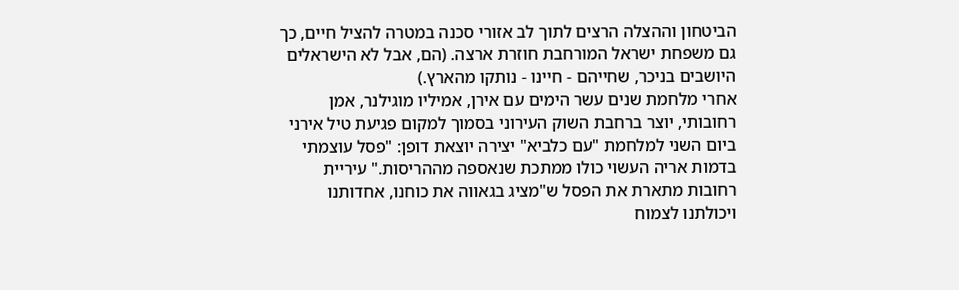הביטחון וההצלה הרצים לתוך לב אזורי סכנה במטרה להציל חיים, כך גם משפחת ישראל המורחבת חוזרת ארצה. (הם, אבל לא הישראלים היושבים בניכר, שחייהם - חיינו - נותקו מהארץ.)
אחרי מלחמת שנים עשר הימים עם אירן, אמיליו מוגילנר, אמן רחובותי, יוצר ברחבת השוק העירוני בסמוך למקום פגיעת טיל אירני ביום השני למלחמת "עם כלביא" יצירה יוצאת דופן: "פסל עוצמתי בדמות אריה העשוי כולו ממתכת שנאספה מההריסות." עיריית רחובות מתארת את הפסל ש"מציג בגאווה את כוחנו, אחדותנו ויכולתנו לצמוח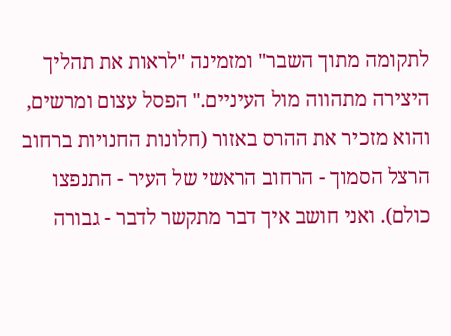לתקומה מתוך השבר" ומזמינה "לראות את תהליך היצירה מתהווה מול העיניים." הפסל עצום ומרשים, והוא מזכיר את ההרס באזור (חלונות החנויות ברחוב הרצל הסמוך - הרחוב הראשי של העיר - התנפצו כולם). ואני חושב איך דבר מתקשר לדבר - גבורה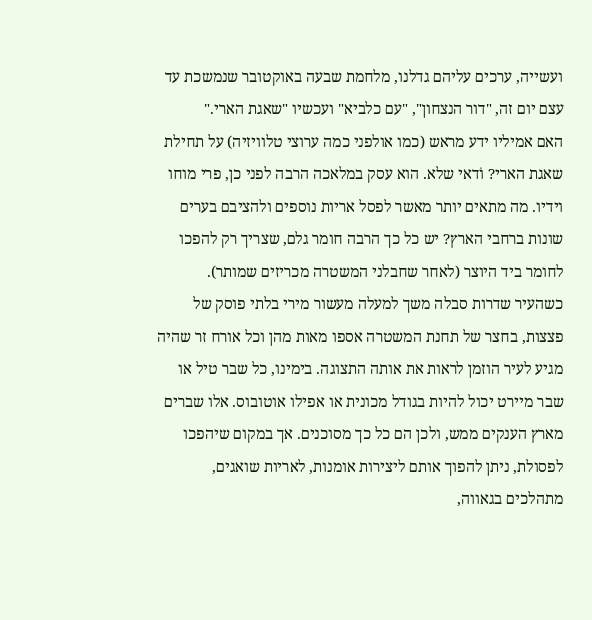ועשייה, ערכים עליהם גדלנו, מלחמת שבעה באוקטובר שנמשכת עד עצם יום זה, "דור הנצחון", "עם כלביא" ועכשיו "שאגת הארי."
האם אמיליו ידע מראש (כמו אולפני כמה ערוצי טלוויזיה) על תחילת שאגת הארי? וֹדאי שלא. הוא עסק במלאכה הרבה לפני כן, פרי מוחו וידיו. מה מתאים יותר מאשר לפסל אריות נוספים ולהציבם בערים שונות ברחבי הארץ? יש כל כך הרבה חומר גלם, שצריך רק להפכו לחומר ביד היוצר (לאחר שחבלני המשטרה מכריזים שמותר). כשהעיר שדרות סבלה משך למעלה מעשור מירי בלתי פוסק של פצצות, בחצר של תחנת המשטרה אספו מאות מהן וכל אורח זר שהיה מגיע לעיר הוזמן לראות את אותה התצוגה. בימינו, כל שבר טיל או שבר מיירט יכול להיות בגודל מכונית או אפילו אוטובוס. אלו שברים מארץ הענקים ממש, ולכן הם כל כך מסוכנים. אך במקום שיהפכו לפסולת, ניתן להפוך אותם ליצירות אומנות, לאריות שואגים, מתהלכים בגאווה,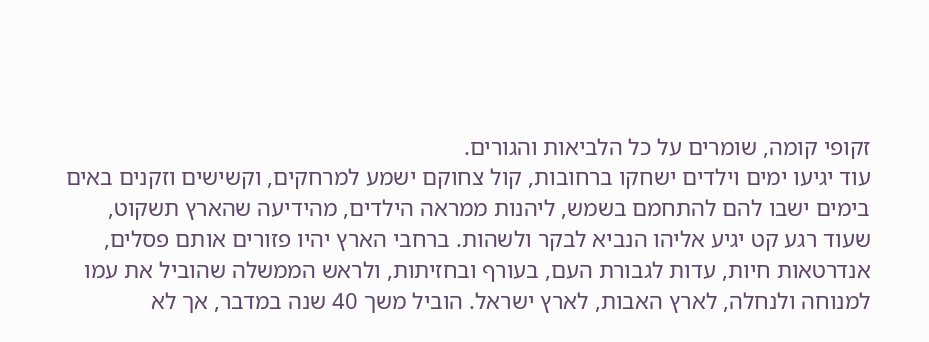זקופי קומה, שומרים על כל הלביאות והגורים.
עוד יגיעו ימים וילדים ישחקו ברחובות, קול צחוקם ישמע למרחקים, וקשישים וזקנים באים בימים ישבו להם להתחמם בשמש, ליהנות ממראה הילדים, מהידיעה שהארץ תשקוט, שעוד רגע קט יגיע אליהו הנביא לבקר ולשהות. ברחבי הארץ יהיו פזורים אותם פסלים, אנדרטאות חיות, עדות לגבורת העם, בעורף ובחזיתות, ולראש הממשלה שהוביל את עמו למנוחה ולנחלה, לארץ האבות, לארץ ישראל. הוביל משך 40 שנה במדבר, אך לא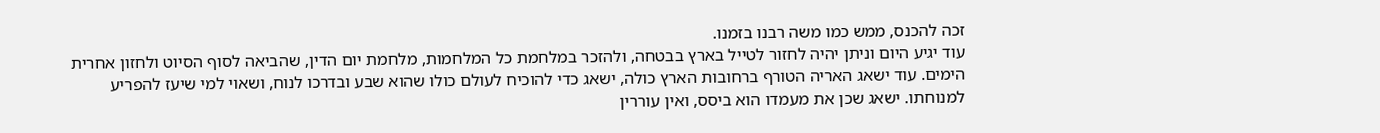זכה להכנס, ממש כמו משה רבנו בזמנו.
עוד יגיע היום וניתן יהיה לחזור לטייל בארץ בבטחה, ולהזכר במלחמת כל המלחמות, מלחמת יום הדין, שהביאה לסוף הסיוט ולחזון אחרית הימים. עוד ישאג האריה הטורף ברחובות הארץ כולה, ישאג כדי להוכיח לעולם כולו שהוא שבע ובדרכו לנוח, ושאוי למי שיעז להפריע למנוחתו. ישאג שכן את מעמדו הוא ביסס, ואין עוררין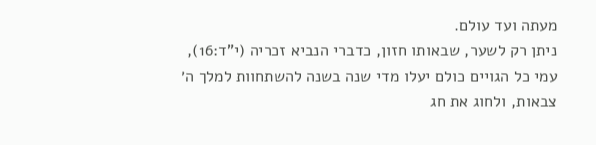מעתה ועד עולם.
ניתן רק לשער, שבאותו חזון, כדברי הנביא זכריה (י"ד:16), עמי כל הגויים כולם יעלו מדי שנה בשנה להשתחוות למלך ה׳ צבאות, ולחוג את חג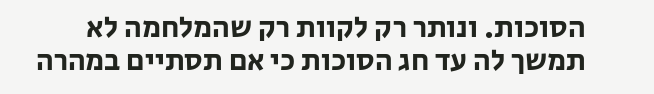הסוכות. ונותר רק לקוות רק שהמלחמה לא תמשך לה עד חג הסוכות כי אם תסתיים במהרה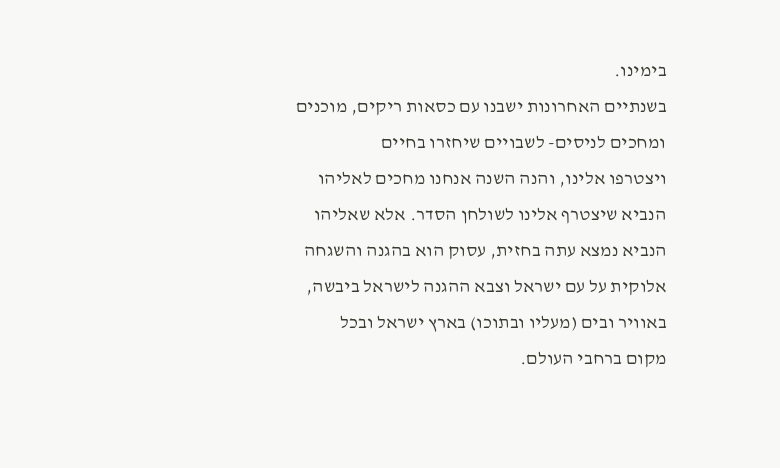בימינו.
בשנתיים האחרונות ישבנו עם כסאות ריקים, מוכנים ומחכים לניסים- לשבויים שיחזרו בחיים
ויצטרפו אלינו, והנה השנה אנחנו מחכים לאליהו הנביא שיצטרף אלינו לשולחן הסדר. אלא שאליהו הנביא נמצא עתה בחזית, עסוק הוא בהגנה והשגחה אלוקית על עם ישראל וצבא ההגנה לישראל ביבשה, באוויר ובים (מעליו ובתוכו) בארץ ישראל ובכל מקום ברחבי העולם.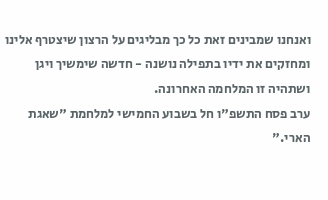ואנחנו שמבינים זאת כל כך מבליגים על הרצון שיצטרף אלינו ומחזקים את ידיו בתפילה נושנה - חדשה שימשיך ויגן ושתהיה זו המלחמה האחרונה.
ערב פסח התשפ"ו חל בשבוע החמישי למלחמת "שאגת הארי."